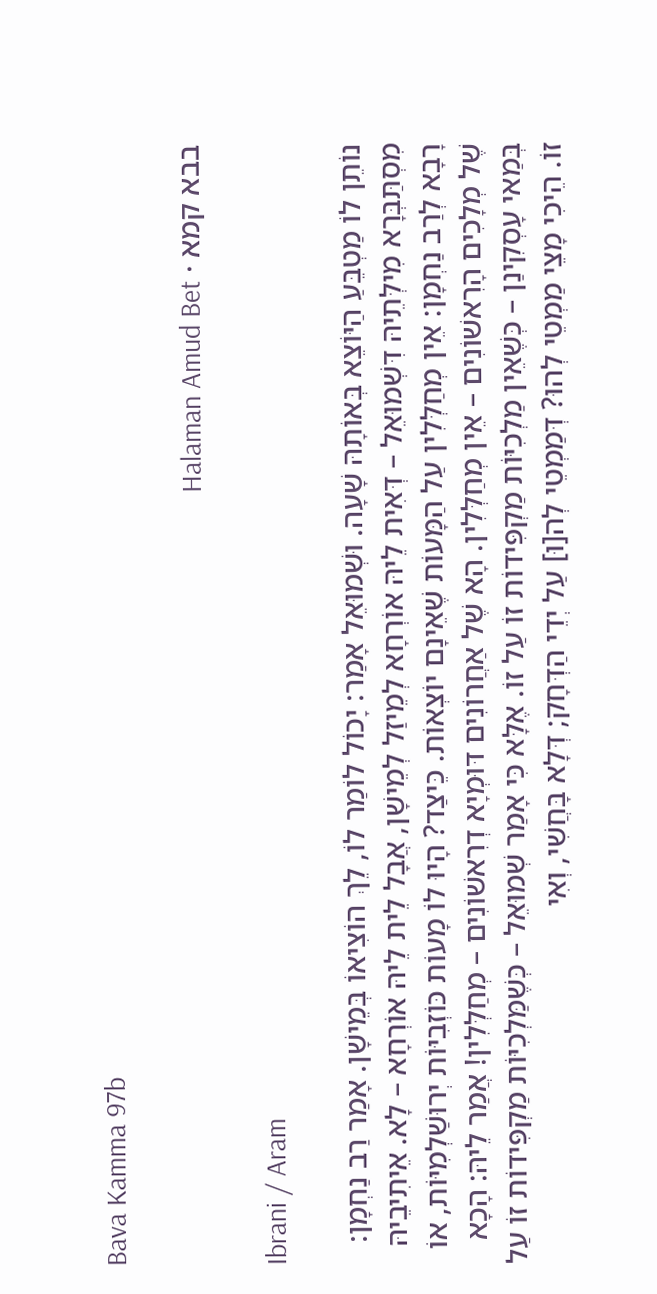Bava Kamma 97b

בבא קמא · Halaman Amud Bet

Ibrani / Aram

נוֹתֵן לוֹ מַטְבֵּעַ הַיּוֹצֵא בְּאוֹתָהּ שָׁעָה. וּשְׁמוּאֵל אָמַר: יָכוֹל לוֹמַר לוֹ, לֵךְ הוֹצִיאוֹ בְּמֵישָׁן. אָמַר רַב נַחְמָן: מִסְתַּבְּרָא מִילְּתֵיהּ דִּשְׁמוּאֵל – דְּאִית לֵיהּ אוֹרְחָא לְמֵיזַל לְמֵישָׁן, אֲבָל לֵית לֵיהּ אוֹרְחָא – לָא. אֵיתִיבֵיהּ רָבָא לְרַב נַחְמָן: אֵין מְחַלְּלִין עַל הַמָּעוֹת שֶׁאֵינָם יוֹצְאוֹת. כֵּיצַד? הָיוּ לוֹ מָעוֹת כּוֹזְבִיּוֹת יְרוּשַׁלְמִיּוֹת, אוֹ שֶׁל מְלָכִים הָרִאשׁוֹנִים – אֵין מְחַלְּלִין. הָא שֶׁל אַחֲרוֹנִים דּוּמְיָא דְרִאשׁוֹנִים – מְחַלְּלִין! אֲמַר לֵיהּ: הָכָא בְּמַאי עָסְקִינַן – כְּשֶׁאֵין מַלְכִיּוֹת מַקְפִּידוֹת זוֹ עַל זוֹ. אֶלָּא כִּי אָמַר שְׁמוּאֵל – כְּשֶׁמַּלְכִיּוֹת מַקְפִּידוֹת זוֹ עַל זוֹ. הֵיכִי מָצֵי מַמְטֵי לְהוּ? דְּמַמְטֵי לְה[וּ] עַל יְדֵי הַדְּחָק; דְּלָא בָּחֲשִׁי, וְאִי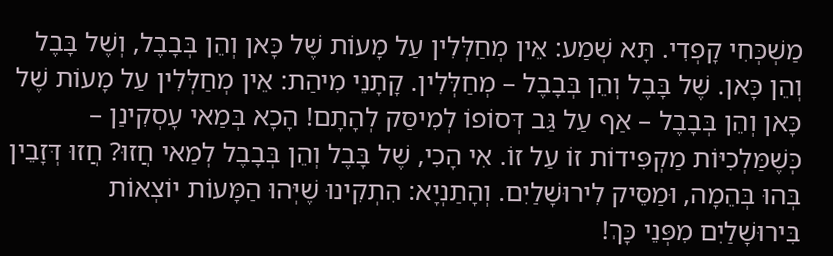מַשְׁכְּחִי קָפְדִי. תָּא שְׁמַע: אֵין מְחַלְּלִין עַל מָעוֹת שֶׁל כָּאן וְהֵן בְּבָבֶל, וְשֶׁל בָּבֶל וְהֵן כָּאן. שֶׁל בָּבֶל וְהֵן בְּבָבֶל – מְחַלְּלִין. קָתָנֵי מִיהַת: אֵין מְחַלְּלִין עַל מָעוֹת שֶׁל כָּאן וְהֵן בְּבָבֶל – אַף עַל גַּב דְּסוֹפוֹ לְמִיסַּק לְהָתָם! הָכָא בְּמַאי עָסְקִינַן – כְּשֶׁמַּלְכִיּוֹת מַקְפִּידוֹת זוֹ עַל זוֹ. אִי הָכִי, שֶׁל בָּבֶל וְהֵן בְּבָבֶל לְמַאי חֲזוּ? חֲזוּ דְּזָבֵין בְּהוּ בְּהֵמָה, וּמַסֵּיק לִירוּשָׁלַיִם. וְהָתַנְיָא: הִתְקִינוּ שֶׁיְּהוּ הַמָּעוֹת יוֹצְאוֹת בִּירוּשָׁלַיִם מִפְּנֵי כָּךְ!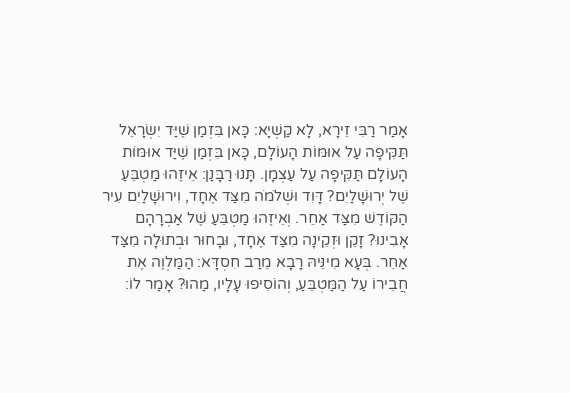אָמַר רַבִּי זֵירָא, לָא קַשְׁיָא: כָּאן בִּזְמַן שֶׁיַּד יִשְׂרָאֵל תַּקִּיפָה עַל אוּמּוֹת הָעוֹלָם, כָּאן בִּזְמַן שֶׁיַּד אוּמּוֹת הָעוֹלָם תַּקִּיפָה עַל עַצְמָן. תָּנוּ רַבָּנַן: אֵיזֶהוּ מַטְבֵּעַ שֶׁל יְרוּשָׁלַיִם? דָּוִד וּשְׁלֹמֹה מִצַּד אֶחָד, וִירוּשָׁלַיִם עִיר הַקּוֹדֶשׁ מִצַּד אַחֵר. וְאֵיזֶהוּ מַטְבֵּעַ שֶׁל אַבְרָהָם אָבִינוּ? זָקֵן וּזְקֵינָה מִצַּד אֶחָד, וּבָחוּר וּבְתוּלָה מִצַּד אַחֵר. בְּעָא מִינֵּיהּ רָבָא מֵרַב חִסְדָּא: הַמַּלְוֶה אֶת חֲבֵירוֹ עַל הַמַּטְבֵּעַ, וְהוֹסִיפוּ עָלָיו, מַהוּ? אָמַר לוֹ: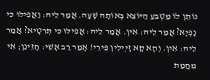נוֹתֵן לוֹ מַטְבֵּעַ הַיּוֹצֵא בְּאוֹתָהּ שָׁעָה. אֲמַר לֵיהּ: וַאֲפִילּוּ כִּי נָפְיָא? אֲמַר לֵיהּ: אִין. אֲמַר לֵיהּ: אֲפִילּוּ כִּי תְּרִטָיא? אֲמַר לֵיהּ: אִין. וְהָא קָא זָיְילִין פֵּירֵי! אָמַר רַב אָשֵׁי: חָזֵינַן; אִי מֵחֲמַת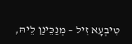טִיבְעָא זִיל – מְנַכֵּינַן לֵיהּ,